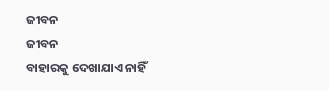ଜୀବନ
ଜୀବନ
ବାହାରକୁ ଦେଖାଯାଏ ନାହିଁ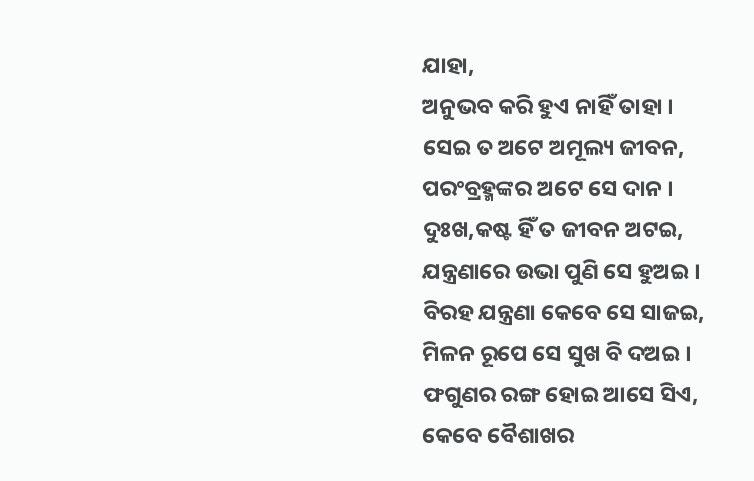ଯାହା,
ଅନୁଭବ କରି ହୁଏ ନାହିଁ ତାହା ।
ସେଇ ତ ଅଟେ ଅମୂଲ୍ୟ ଜୀବନ,
ପରଂବ୍ରହ୍ମଙ୍କର ଅଟେ ସେ ଦାନ ।
ଦୁଃଖ,କଷ୍ଟ ହିଁ ତ ଜୀବନ ଅଟଇ,
ଯନ୍ତ୍ରଣାରେ ଉଭା ପୁଣି ସେ ହୁଅଇ ।
ବିରହ ଯନ୍ତ୍ରଣା କେବେ ସେ ସାଜଇ,
ମିଳନ ରୂପେ ସେ ସୁଖ ବି ଦଅଇ ।
ଫଗୁଣର ରଙ୍ଗ ହୋଇ ଆସେ ସିଏ,
କେବେ ବୈଶାଖର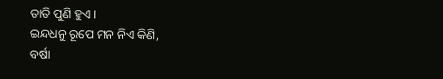ତାତି ପୁଣି ହୁଏ ।
ଇନ୍ଦଧନୁ ରୂପେ ମନ ନିଏ କିଣି,
ବର୍ଷା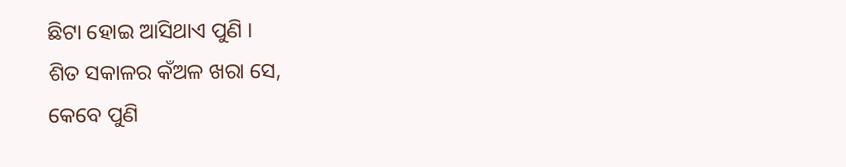ଛିଟା ହୋଇ ଆସିଥାଏ ପୁଣି ।
ଶିତ ସକାଳର କଁଅଳ ଖରା ସେ,
କେବେ ପୁଣି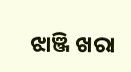ଝାଞ୍ଜି ଖରା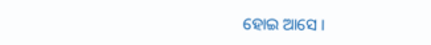ହୋଇ ଆସେ ।